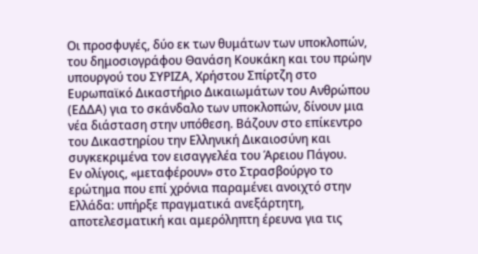Οι προσφυγές, δύο εκ των θυμάτων των υποκλοπών, του δημοσιογράφου Θανάση Κουκάκη και του πρώην υπουργού του ΣΥΡΙΖΑ, Χρήστου Σπίρτζη στο Ευρωπαϊκό Δικαστήριο Δικαιωμάτων του Ανθρώπου (ΕΔΔΑ) για το σκάνδαλο των υποκλοπών, δίνουν μια νέα διάσταση στην υπόθεση. Βάζουν στο επίκεντρο του Δικαστηρίου την Ελληνική Δικαιοσύνη και συγκεκριμένα τον εισαγγελέα του Άρειου Πάγου.
Εν ολίγοις, «μεταφέρουν» στο Στρασβούργο το ερώτημα που επί χρόνια παραμένει ανοιχτό στην Ελλάδα: υπήρξε πραγματικά ανεξάρτητη, αποτελεσματική και αμερόληπτη έρευνα για τις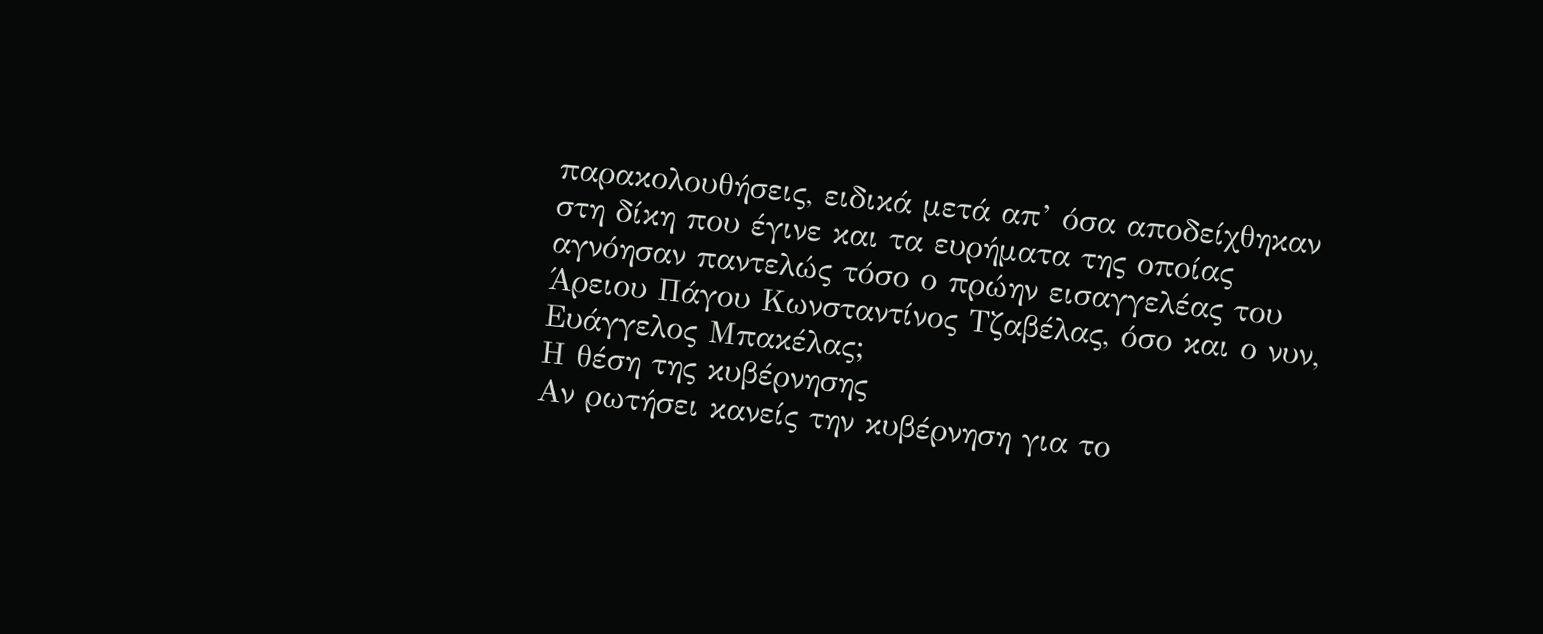παρακολουθήσεις, ειδικά μετά απ’ όσα αποδείχθηκαν στη δίκη που έγινε και τα ευρήματα της οποίας αγνόησαν παντελώς τόσο ο πρώην εισαγγελέας του Άρειου Πάγου Κωνσταντίνος Τζαβέλας, όσο και ο νυν, Ευάγγελος Μπακέλας;
Η θέση της κυβέρνησης
Αν ρωτήσει κανείς την κυβέρνηση για το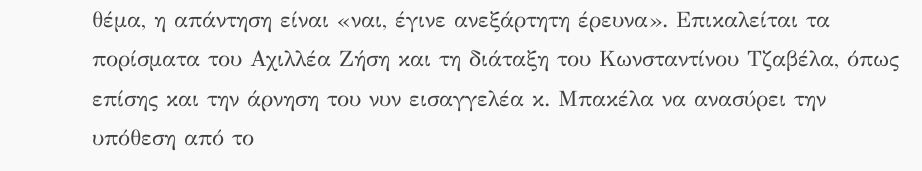θέμα, η απάντηση είναι «ναι, έγινε ανεξάρτητη έρευνα». Επικαλείται τα πορίσματα του Αχιλλέα Ζήση και τη διάταξη του Κωνσταντίνου Τζαβέλα, όπως επίσης και την άρνηση του νυν εισαγγελέα κ. Μπακέλα να ανασύρει την υπόθεση από το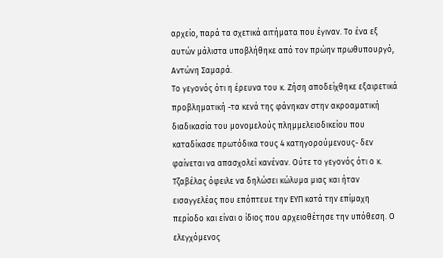αρχείο, παρά τα σχετικά αιτήματα που έγιναν. Το ένα εξ αυτών μάλιστα υποβλήθηκε από τον πρώην πρωθυπουργό, Αντώνη Σαμαρά.
Το γεγονός ότι η έρευνα του κ. Ζήση αποδείχθηκε εξαιρετικά προβληματική -τα κενά της φάνηκαν στην ακροαματική διαδικασία του μονομελούς πλημμελειοδικείου που καταδίκασε πρωτόδικα τους 4 κατηγορούμενους- δεν φαίνεται να απασχολεί κανέναν. Ούτε το γεγονός ότι ο κ. Τζαβέλας όφειλε να δηλώσει κώλυμα μιας και ήταν εισαγγελέας που επόπτευε την ΕΥΠ κατά την επίμαχη περίοδο και είναι ο ίδιος που αρχειοθέτησε την υπόθεση. Ο ελεγχόμενος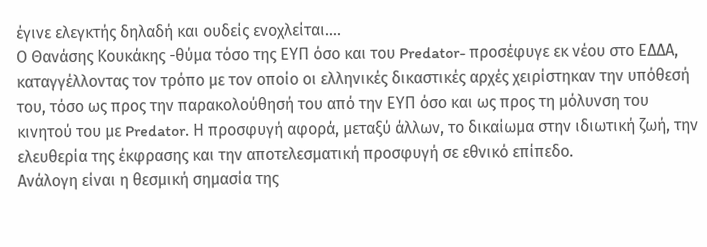έγινε ελεγκτής δηλαδή και ουδείς ενοχλείται….
Ο Θανάσης Κουκάκης -θύμα τόσο της ΕΥΠ όσο και του Predator- προσέφυγε εκ νέου στο ΕΔΔΑ, καταγγέλλοντας τον τρόπο με τον οποίο οι ελληνικές δικαστικές αρχές χειρίστηκαν την υπόθεσή του, τόσο ως προς την παρακολούθησή του από την ΕΥΠ όσο και ως προς τη μόλυνση του κινητού του με Predator. Η προσφυγή αφορά, μεταξύ άλλων, το δικαίωμα στην ιδιωτική ζωή, την ελευθερία της έκφρασης και την αποτελεσματική προσφυγή σε εθνικό επίπεδο.
Ανάλογη είναι η θεσμική σημασία της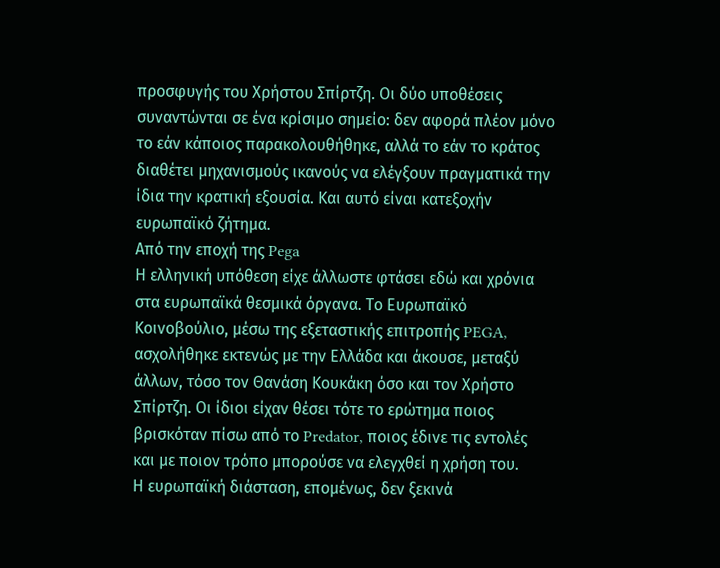προσφυγής του Χρήστου Σπίρτζη. Οι δύο υποθέσεις συναντώνται σε ένα κρίσιμο σημείο: δεν αφορά πλέον μόνο το εάν κάποιος παρακολουθήθηκε, αλλά το εάν το κράτος διαθέτει μηχανισμούς ικανούς να ελέγξουν πραγματικά την ίδια την κρατική εξουσία. Και αυτό είναι κατεξοχήν ευρωπαϊκό ζήτημα.
Από την εποχή της Pega
Η ελληνική υπόθεση είχε άλλωστε φτάσει εδώ και χρόνια στα ευρωπαϊκά θεσμικά όργανα. Το Ευρωπαϊκό Κοινοβούλιο, μέσω της εξεταστικής επιτροπής PEGA, ασχολήθηκε εκτενώς με την Ελλάδα και άκουσε, μεταξύ άλλων, τόσο τον Θανάση Κουκάκη όσο και τον Χρήστο Σπίρτζη. Οι ίδιοι είχαν θέσει τότε το ερώτημα ποιος βρισκόταν πίσω από το Predator, ποιος έδινε τις εντολές και με ποιον τρόπο μπορούσε να ελεγχθεί η χρήση του.
Η ευρωπαϊκή διάσταση, επομένως, δεν ξεκινά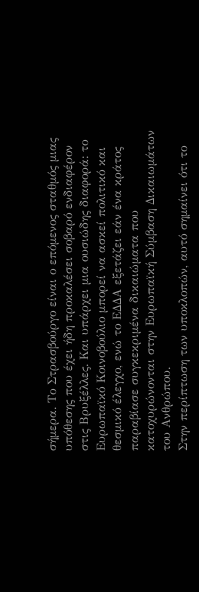σήμερα. Το Στρασβούργο είναι ο επόμενος σταθμός μιας υπόθεσης που έχει ήδη προκαλέσει σοβαρό ενδιαφέρον στις Βρυξέλλες. Και υπάρχει μια ουσιώδης διαφορά: το Ευρωπαϊκό Κοινοβούλιο μπορεί να ασκεί πολιτικό και θεσμικό έλεγχο, ενώ το ΕΔΔΑ εξετάζει εάν ένα κράτος παραβίασε συγκεκριμένα δικαιώματα που κατοχυρώνονται στην Ευρωπαϊκή Σύμβαση Δικαιωμάτων του Ανθρώπου.
Στην περίπτωση των υποκλοπών, αυτό σημαίνει ότι το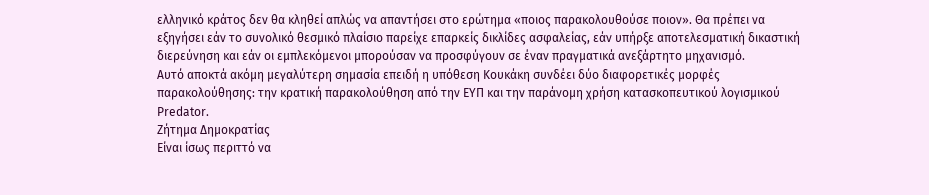ελληνικό κράτος δεν θα κληθεί απλώς να απαντήσει στο ερώτημα «ποιος παρακολουθούσε ποιον». Θα πρέπει να εξηγήσει εάν το συνολικό θεσμικό πλαίσιο παρείχε επαρκείς δικλίδες ασφαλείας, εάν υπήρξε αποτελεσματική δικαστική διερεύνηση και εάν οι εμπλεκόμενοι μπορούσαν να προσφύγουν σε έναν πραγματικά ανεξάρτητο μηχανισμό.
Αυτό αποκτά ακόμη μεγαλύτερη σημασία επειδή η υπόθεση Κουκάκη συνδέει δύο διαφορετικές μορφές παρακολούθησης: την κρατική παρακολούθηση από την ΕΥΠ και την παράνομη χρήση κατασκοπευτικού λογισμικού Predator.
Ζήτημα Δημοκρατίας
Είναι ίσως περιττό να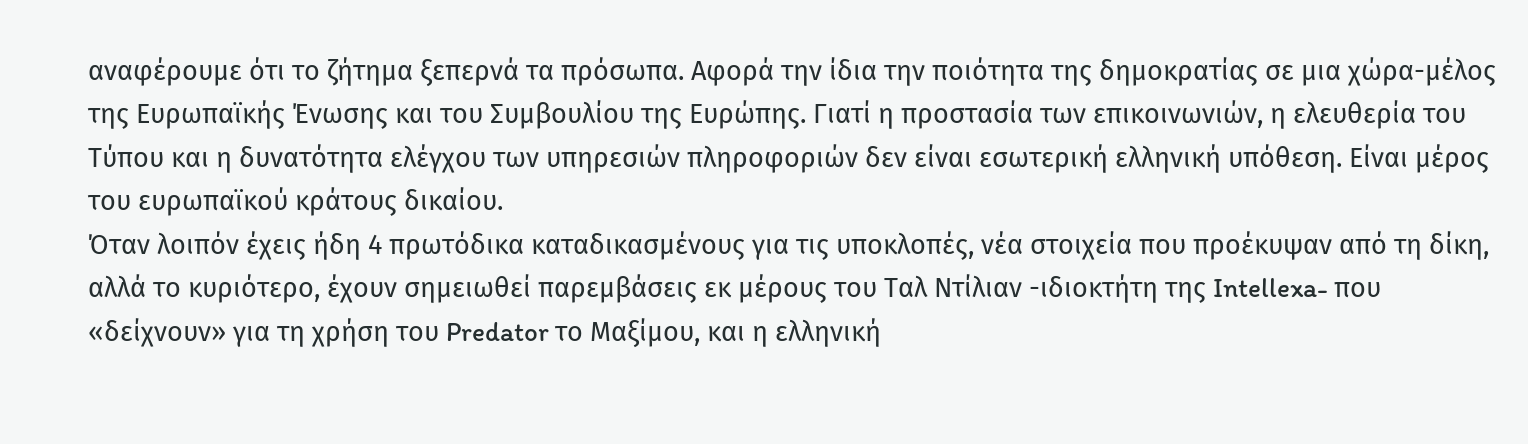αναφέρουμε ότι το ζήτημα ξεπερνά τα πρόσωπα. Αφορά την ίδια την ποιότητα της δημοκρατίας σε μια χώρα-μέλος της Ευρωπαϊκής Ένωσης και του Συμβουλίου της Ευρώπης. Γιατί η προστασία των επικοινωνιών, η ελευθερία του Τύπου και η δυνατότητα ελέγχου των υπηρεσιών πληροφοριών δεν είναι εσωτερική ελληνική υπόθεση. Είναι μέρος του ευρωπαϊκού κράτους δικαίου.
Όταν λοιπόν έχεις ήδη 4 πρωτόδικα καταδικασμένους για τις υποκλοπές, νέα στοιχεία που προέκυψαν από τη δίκη, αλλά το κυριότερο, έχουν σημειωθεί παρεμβάσεις εκ μέρους του Ταλ Ντίλιαν -ιδιοκτήτη της Intellexa- που «δείχνουν» για τη χρήση του Predator το Μαξίμου, και η ελληνική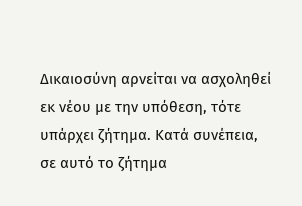Δικαιοσύνη αρνείται να ασχοληθεί εκ νέου με την υπόθεση, τότε υπάρχει ζήτημα. Κατά συνέπεια, σε αυτό το ζήτημα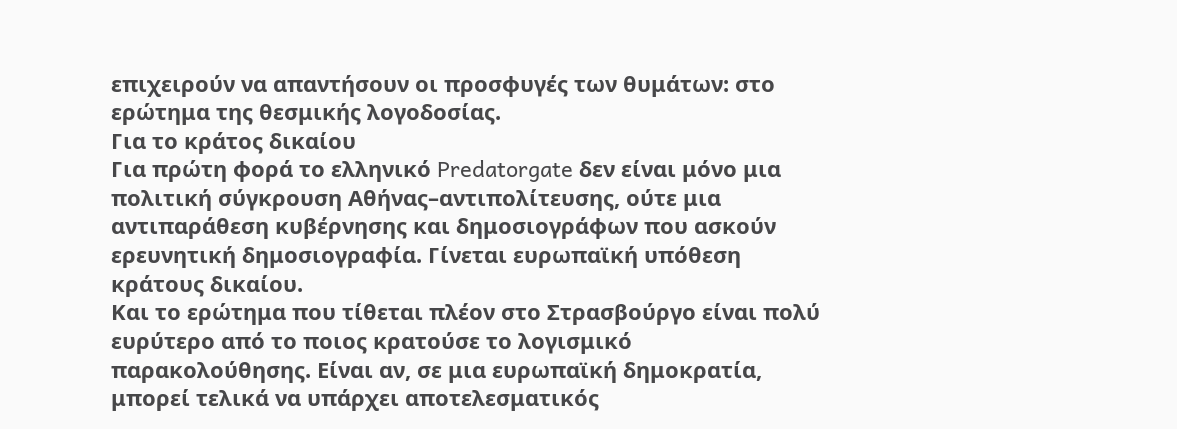επιχειρούν να απαντήσουν οι προσφυγές των θυμάτων: στο ερώτημα της θεσμικής λογοδοσίας.
Για το κράτος δικαίου
Για πρώτη φορά το ελληνικό Predatorgate δεν είναι μόνο μια πολιτική σύγκρουση Αθήνας–αντιπολίτευσης, ούτε μια αντιπαράθεση κυβέρνησης και δημοσιογράφων που ασκούν ερευνητική δημοσιογραφία. Γίνεται ευρωπαϊκή υπόθεση κράτους δικαίου.
Και το ερώτημα που τίθεται πλέον στο Στρασβούργο είναι πολύ ευρύτερο από το ποιος κρατούσε το λογισμικό παρακολούθησης. Είναι αν, σε μια ευρωπαϊκή δημοκρατία, μπορεί τελικά να υπάρχει αποτελεσματικός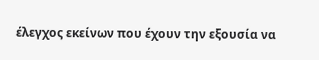έλεγχος εκείνων που έχουν την εξουσία να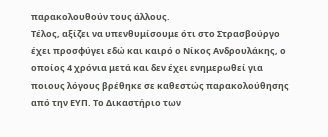παρακολουθούν τους άλλους.
Τέλος, αξίζει να υπενθυμίσουμε ότι στο Στρασβούργο έχει προσφύγει εδώ και καιρό ο Νίκος Ανδρουλάκης, ο οποίος 4 χρόνια μετά και δεν έχει ενημερωθεί για ποιους λόγους βρέθηκε σε καθεστώς παρακολούθησης από την ΕΥΠ. Το Δικαστήριο των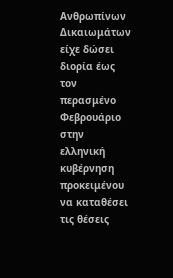Ανθρωπίνων Δικαιωμάτων είχε δώσει διορία έως τον περασμένο Φεβρουάριο στην ελληνική κυβέρνηση προκειμένου να καταθέσει τις θέσεις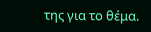της για το θέμα.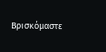Βρισκόμαστε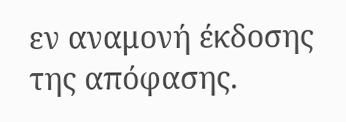εν αναμονή έκδοσης της απόφασης.